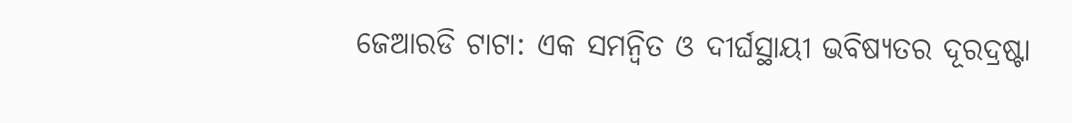ଜେଆରଡି ଟାଟା: ଏକ ସମନ୍ୱିତ ଓ ଦୀର୍ଘସ୍ଥାୟୀ ଭବିଷ୍ୟତର ଦୂରଦ୍ରଷ୍ଟା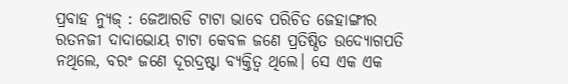ପ୍ରବାହ ନ୍ୟୁଜ୍ : ଜେଆରଡି ଟାଟା ଭାବେ ପରିଚିତ ଜେହାଙ୍ଗୀର ରତନଜୀ ଦାଦାଭୋୟ ଟାଟା କେବଳ ଜଣେ ପ୍ରତିଷ୍ଠିତ ଉଦ୍ୟୋଗପତି ନଥିଲେ, ବରଂ ଜଣେ ଦୂରଦ୍ରଷ୍ଟା ବ୍ୟକ୍ତିତ୍ୱ ଥିଲେ। ସେ ଏକ ଏକ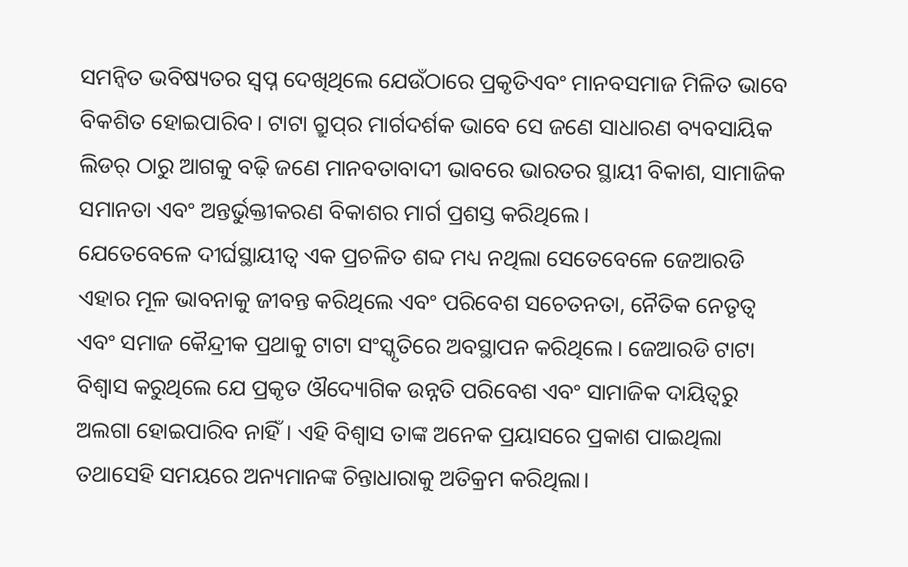ସମନ୍ୱିତ ଭବିଷ୍ୟତର ସ୍ୱପ୍ନ ଦେଖିଥିଲେ ଯେଉଁଠାରେ ପ୍ରକୃତିଏବଂ ମାନବସମାଜ ମିଳିତ ଭାବେ ବିକଶିତ ହୋଇପାରିବ। ଟାଟା ଗ୍ରୁପ୍‌ର ମାର୍ଗଦର୍ଶକ ଭାବେ ସେ ଜଣେ ସାଧାରଣ ବ୍ୟବସାୟିକ ଲିଡର୍ ଠାରୁ ଆଗକୁ ବଢ଼ି ଜଣେ ମାନବତାବାଦୀ ଭାବରେ ଭାରତର ସ୍ଥାୟୀ ବିକାଶ, ସାମାଜିକ ସମାନତା ଏବଂ ଅନ୍ତର୍ଭୁକ୍ତୀକରଣ ବିକାଶର ମାର୍ଗ ପ୍ରଶସ୍ତ କରିଥିଲେ।
ଯେତେବେଳେ ଦୀର୍ଘସ୍ଥାୟୀତ୍ୱ ଏକ ପ୍ରଚଳିତ ଶବ୍ଦ ମଧ୍ୟ ନଥିଲା ସେତେବେଳେ ଜେଆରଡି ଏହାର ମୂଳ ଭାବନାକୁ ଜୀବନ୍ତ କରିଥିଲେ ଏବଂ ପରିବେଶ ସଚେତନତା, ନୈତିକ ନେତୃତ୍ୱ ଏବଂ ସମାଜ କୈନ୍ଦ୍ରୀକ ପ୍ରଥାକୁ ଟାଟା ସଂସ୍କୃତିରେ ଅବସ୍ଥାପନ କରିଥିଲେ। ଜେଆରଡି ଟାଟା ବିଶ୍ୱାସ କରୁଥିଲେ ଯେ ପ୍ରକୃତ ଔଦ୍ୟୋଗିକ ଉନ୍ନତି ପରିବେଶ ଏବଂ ସାମାଜିକ ଦାୟିତ୍ୱରୁ ଅଲଗା ହୋଇପାରିବ ନାହିଁ। ଏହି ବିଶ୍ୱାସ ତାଙ୍କ ଅନେକ ପ୍ରୟାସରେ ପ୍ରକାଶ ପାଇଥିଲା ତଥାସେହି ସମୟରେ ଅନ୍ୟମାନଙ୍କ ଚିନ୍ତାଧାରାକୁ ଅତିକ୍ରମ କରିଥିଲା।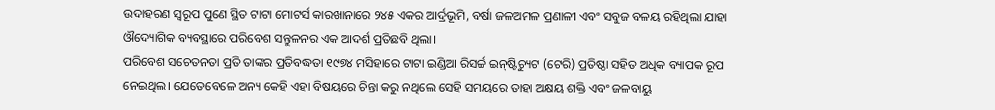ଉଦାହରଣ ସ୍ୱରୂପ ପୁଣେ ସ୍ଥିତ ଟାଟା ମୋଟର୍ସ କାରଖାନାରେ ୨୪୫ ଏକର ଆର୍ଦ୍ରଭୂମି, ବର୍ଷା ଜଳଅମଳ ପ୍ରଣାଳୀ ଏବଂ ସବୁଜ ବଳୟ ରହିଥିଲା ଯାହା ଔଦ୍ୟୋଗିକ ବ୍ୟବସ୍ଥାରେ ପରିବେଶ ସନ୍ତୁଳନର ଏକ ଆଦର୍ଶ ପ୍ରତିଛବି ଥିଲା।
ପରିବେଶ ସଚେତନତା ପ୍ରତି ତାଙ୍କର ପ୍ରତିବଦ୍ଧତା ୧୯୭୪ ମସିହାରେ ଟାଟା ଇଣ୍ଡିଆ ରିସର୍ଚ୍ଚ ଇନ୍‌ଷ୍ଟିଚ୍ୟୁଟ (ଟେରି) ପ୍ରତିଷ୍ଠା ସହିତ ଅଧିକ ବ୍ୟାପକ ରୂପ ନେଇଥିଲ। ଯେତେବେଳେ ଅନ୍ୟ କେହି ଏହା ବିଷୟରେ ଚିନ୍ତା କରୁ ନଥିଲେ ସେହି ସମୟରେ ତାହା ଅକ୍ଷୟ ଶକ୍ତି ଏବଂ ଜଳବାୟୁ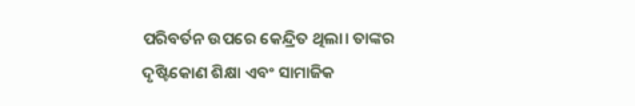ପରିବର୍ତନ ଉପରେ କେନ୍ଦ୍ରିତ ଥିଲା। ତାଙ୍କର ଦୃଷ୍ଟିକୋଣ ଶିକ୍ଷା ଏବଂ ସାମାଜିକ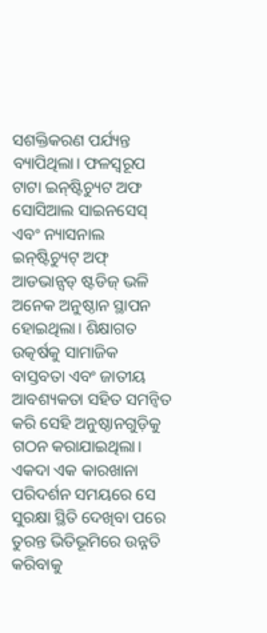ସଶକ୍ତିକରଣ ପର୍ଯ୍ୟନ୍ତ ବ୍ୟାପିଥିଲା। ଫଳସ୍ୱରୂପ ଟାଟା ଇନ୍‌ଷ୍ଟିଚ୍ୟୁଟ ଅଫ ସୋସିଆଲ ସାଇନସେସ୍ ଏବଂ ନ୍ୟାସନାଲ ଇନ୍‌ଷ୍ଟିଚ୍ୟୁଟ୍ ଅଫ୍ ଆଡଭାନ୍ସଡ୍ ଷ୍ଟଡିଜ୍ ଭଳି ଅନେକ ଅନୁଷ୍ଠାନ ସ୍ଥାପନ ହୋଇଥିଲା। ଶିକ୍ଷାଗତ ଉତ୍କର୍ଷକୁ ସାମାଜିକ ବାସ୍ତବତା ଏବଂ ଜାତୀୟ ଆବଶ୍ୟକତା ସହିତ ସମନ୍ୱିତ କରି ସେହି ଅନୁଷ୍ଠାନଗୁଡ଼ିକୁ ଗଠନ କରାଯାଇଥିଲା।
ଏକଦା ଏକ କାରଖାନା ପରିଦର୍ଶନ ସମୟରେ ସେ ସୁରକ୍ଷା ସ୍ଥିତି ଦେଖିବା ପରେ ତୁରନ୍ତ ଭିତିଭୂମିରେ ଉନ୍ନତି କରିବାକୁ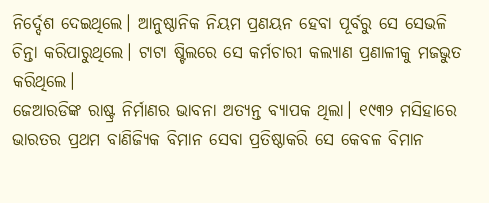ନିର୍ଦ୍ଦେଶ ଦେଇଥିଲେ। ଆନୁଷ୍ଠାନିକ ନିୟମ ପ୍ରଣୟନ ହେବା ପୂର୍ବରୁ ସେ ସେଭଳି ଚିନ୍ତା କରିପାରୁଥିଲେ। ଟାଟା ଷ୍ଟିଲରେ ସେ କର୍ମଚାରୀ କଲ୍ୟାଣ ପ୍ରଣାଳୀକୁ ମଜଭୁତ କରିଥିଲେ।
ଜେଆରଡିଙ୍କ ରାଷ୍ଟ୍ର ନିର୍ମାଣର ଭାବନା ଅତ୍ୟନ୍ତ ବ୍ୟାପକ ଥିଲା। ୧୯୩୨ ମସିହାରେ ଭାରତର ପ୍ରଥମ ବାଣିଜ୍ୟିକ ବିମାନ ସେବା ପ୍ରତିଷ୍ଠାକରି ସେ କେବଳ ବିମାନ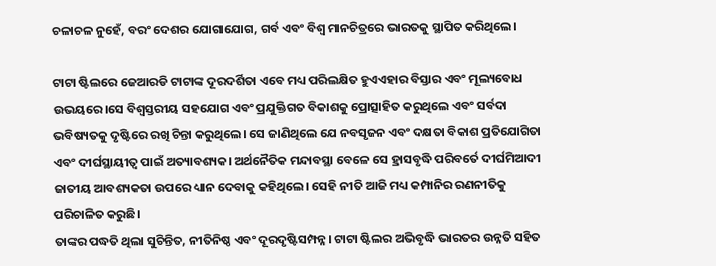ଚଳାଚଳ ନୁହେଁ, ବରଂ ଦେଶର ଯୋଗାଯୋଗ, ଗର୍ବ ଏବଂ ବିଶ୍ୱ ମାନଚିତ୍ରରେ ଭାରତକୁ ସ୍ଥାପିତ କରିଥିଲେ।

ଟାଟା ଷ୍ଟିଲରେ ଜେଆରଡି ଟାଟାଙ୍କ ଦୂରଦର୍ଶିତା ଏବେ ମଧ୍ୟ ପରିଲକ୍ଷିତ ହୁଏଏହାର ବିସ୍ତାର ଏବଂ ମୂଲ୍ୟବୋଧ ଉଭୟରେ।ସେ ବିଶ୍ୱସ୍ତରୀୟ ସହଯୋଗ ଏବଂ ପ୍ରଯୁକ୍ତିଗତ ବିକାଶକୁ ପ୍ରୋତ୍ସାହିତ କରୁଥିଲେ ଏବଂ ସର୍ବଦା ଭବିଷ୍ୟତକୁ ଦୃଷ୍ଟିରେ ରଖି ଚିନ୍ତା କରୁଥିଲେ। ସେ ଜାଣିଥିଲେ ଯେ ନବସୃଜନ ଏବଂ ଦକ୍ଷତା ବିକାଶ ପ୍ରତିଯୋଗିତା ଏବଂ ଦୀର୍ଘସ୍ଥାୟୀତ୍ୱ ପାଇଁ ଅତ୍ୟାବଶ୍ୟକ। ଅର୍ଥନୈତିକ ମନ୍ଦାବସ୍ଥା ବେଳେ ସେ ହ୍ରାସବୃଦ୍ଧି ପରିବର୍ତେ ଦୀର୍ଘମିଆଦୀ ଜାତୀୟ ଆବଶ୍ୟକତା ଉପରେ ଧ୍ୟାନ ଦେବାକୁ କହିଥିଲେ। ସେହି ନୀତି ଆଜି ମଧ୍ୟ କମ୍ପାନିର ରଣନୀତିକୁ ପରିଚାଳିତ କରୁଛି।
ତାଙ୍କର ପଦ୍ଧତି ଥିଲା ସୁଚିନ୍ତିତ, ନୀତିନିଷ୍ଠ ଏବଂ ଦୂରଦୃଷ୍ଟିସମ୍ପନ୍ନ। ଟାଟା ଷ୍ଟିଲର ଅଭିବୃଦ୍ଧି ଭାରତର ଉନ୍ନତି ସହିତ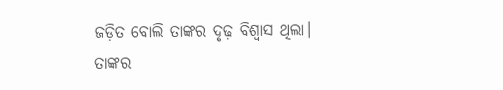ଜଡ଼ିତ ବୋଲି ତାଙ୍କର ଦୃଢ଼ ବିଶ୍ୱାସ ଥିଲା।
ତାଙ୍କର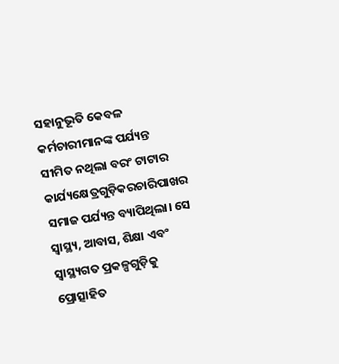ସହାନୁଭୂତି କେବଳ କର୍ମଚାରୀମାନଙ୍କ ପର୍ଯ୍ୟନ୍ତ ସୀମିତ ନଥିଲା ବରଂ ଟାଟାର କାର୍ଯ୍ୟକ୍ଷେତ୍ରଗୁଡ଼ିକରଚାରିପାଖର ସମାଜ ପର୍ଯ୍ୟନ୍ତ ବ୍ୟାପିଥିଲା। ସେ ସ୍ୱାସ୍ଥ୍ୟ, ଆବାସ, ଶିକ୍ଷା ଏବଂ ସ୍ୱାସ୍ଥ୍ୟଗତ ପ୍ରକଳ୍ପଗୁଡ଼ିକୁ ପ୍ରୋତ୍ସାହିତ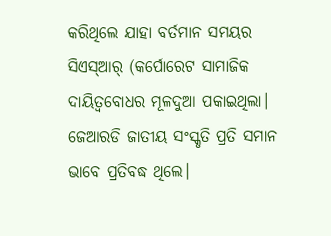କରିଥିଲେ ଯାହା ବର୍ତମାନ ସମୟର ସିଏସ୍‌ଆର୍ (କର୍ପୋରେଟ ସାମାଜିକ ଦାୟିତ୍ୱବୋଧର ମୂଳଦୁଆ ପକାଇଥିଲା।
ଜେଆରଡି ଜାତୀୟ ସଂସ୍କୃତି ପ୍ରତି ସମାନ ଭାବେ ପ୍ରତିବଦ୍ଧ ଥିଲେ।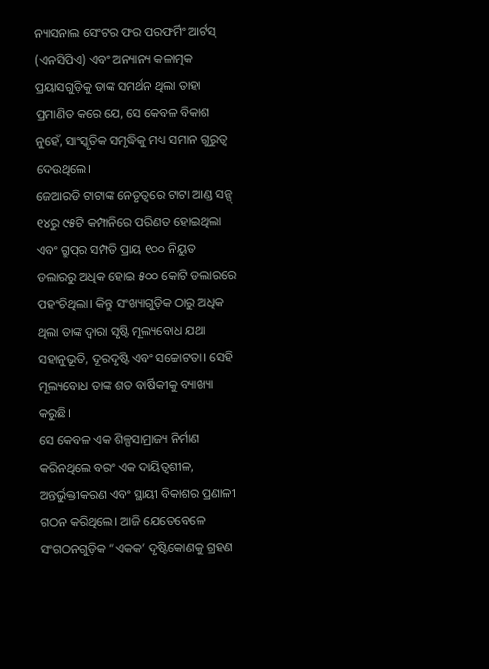ନ୍ୟାସନାଲ ସେଂଟର ଫର ପରଫର୍ମିଂ ଆର୍ଟସ୍ (ଏନସିପିଏ) ଏବଂ ଅନ୍ୟାନ୍ୟ କଳାତ୍ମକ ପ୍ରୟାସଗୁଡ଼ିକୁ ତାଙ୍କ ସମର୍ଥନ ଥିଲା ତାହା ପ୍ରମାଣିତ କରେ ଯେ, ସେ କେବଳ ବିକାଶ ନୁହେଁ, ସାଂସ୍କୃତିକ ସମୃଦ୍ଧିକୁ ମଧ୍ୟ ସମାନ ଗୁରୁତ୍ୱ ଦେଉଥିଲେ।
ଜେଆରଡି ଟାଟାଙ୍କ ନେତୃତ୍ୱରେ ଟାଟା ଆଣ୍ଡ ସନ୍ସ୍ ୧୪ରୁ ୯୫ଟି କମ୍ପାନିରେ ପରିଣତ ହୋଇଥିଲା ଏବଂ ଗ୍ରୁପ୍‌ର ସମ୍ପତି ପ୍ରାୟ ୧୦୦ ନିୟୁତ ଡଲାରରୁ ଅଧିକ ହୋଇ ୫୦୦ କୋଟି ଡଲାରରେ ପହଂଚିଥିଲା। କିନ୍ତୁ ସଂଖ୍ୟାଗୁଡ଼ିକ ଠାରୁ ଅଧିକ ଥିଲା ତାଙ୍କ ଦ୍ୱାରା ସୃଷ୍ଟି ମୂଲ୍ୟବୋଧ ଯଥା ସହାନୁଭୂତି, ଦୂରଦୃଷ୍ଟି ଏବଂ ସଚ୍ଚୋଟତା। ସେହି ମୂଲ୍ୟବୋଧ ତାଙ୍କ ଶତ ବାର୍ଷିକୀକୁ ବ୍ୟାଖ୍ୟା କରୁଛି।
ସେ କେବଳ ଏକ ଶିଳ୍ପସାମ୍ରାଜ୍ୟ ନିର୍ମାଣ କରିନଥିଲେ ବରଂ ଏକ ଦାୟିତ୍ୱଶୀଳ, ଅନ୍ତର୍ଭୁକ୍ତୀକରଣ ଏବଂ ସ୍ଥାୟୀ ବିକାଶର ପ୍ରଣାଳୀ ଗଠନ କରିଥିଲେ। ଆଜି ଯେତେବେଳେ ସଂଗଠନଗୁଡ଼ିକ “ଏକକ’ ଦୃଷ୍ଟିକୋଣକୁ ଗ୍ରହଣ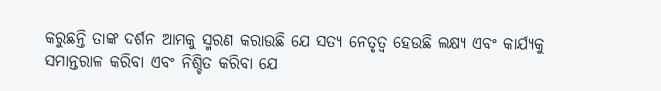କରୁଛନ୍ତି ତାଙ୍କ ଦର୍ଶନ ଆମକୁ ସ୍ମରଣ କରାଉଛି ଯେ ସତ୍ୟ ନେତୃତ୍ୱ ହେଉଛି ଲକ୍ଷ୍ୟ ଏବଂ କାର୍ଯ୍ୟକୁ ସମାନ୍ତରାଳ କରିବା ଏବଂ ନିଶ୍ଚିତ କରିବା ଯେ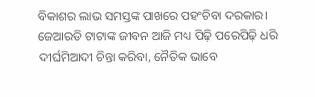ବିକାଶର ଲାଭ ସମସ୍ତଙ୍କ ପାଖରେ ପହଂଚିବା ଦରକାର।
ଜେଆରଡି ଟାଟାଙ୍କ ଜୀବନ ଆଜି ମଧ୍ୟ ପିଢ଼ି ପରେପିଢ଼ି ଧରି ଦୀର୍ଘମିଆଦୀ ଚିନ୍ତା କରିବା, ନୈତିକ ଭାବେ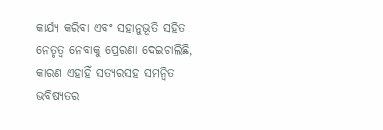କାର୍ଯ୍ୟ କରିବା ଏବଂ ସହାନୁଭୂତି ସହିତ ନେତୃତ୍ୱ ନେବାକୁ ପ୍ରେରଣା ଦେଇଚାଲିଛି, କାରଣ ଏହାହିଁ ସତ୍ୟରସହ ସମନ୍ୱିତ ଭବିଷ୍ୟତର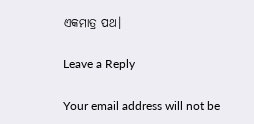ଏକମାତ୍ର ପଥ।

Leave a Reply

Your email address will not be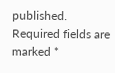published. Required fields are marked *